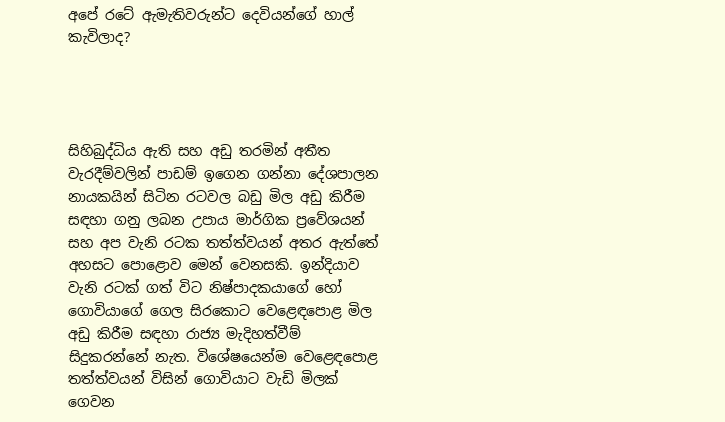අපේ රටේ ඇමැතිවරුන්ට දෙවියන්ගේ හාල් කැවිලාද?




සිහිබුද්ධිය ඇති සහ අඩු තරමින් අතීත වැරදීම්වලින් පාඩම් ඉගෙන ගන්නා දේශපාලන නායකයින් සිටින රටවල බඩු මිල අඩු කිරීම සඳහා ගනු ලබන උපාය මාර්ගික ප්‍රවේශයන් සහ අප වැනි රටක තත්ත්වයන් අතර ඇත්තේ අහසට පොළොව මෙන් වෙනසකි. ඉන්දියාව වැනි රටක් ගත් විට නිෂ්පාදකයාගේ හෝ ගොවියාගේ ගෙල සිරකොට වෙළෙඳපොළ මිල අඩු කිරීම සඳහා රාජ්‍ය මැදිහත්වීම් සිදුකරන්නේ නැත. විශේෂයෙන්ම වෙළෙඳපොළ තත්ත්වයන් විසින් ගොවියාට වැඩි මිලක් ගෙවන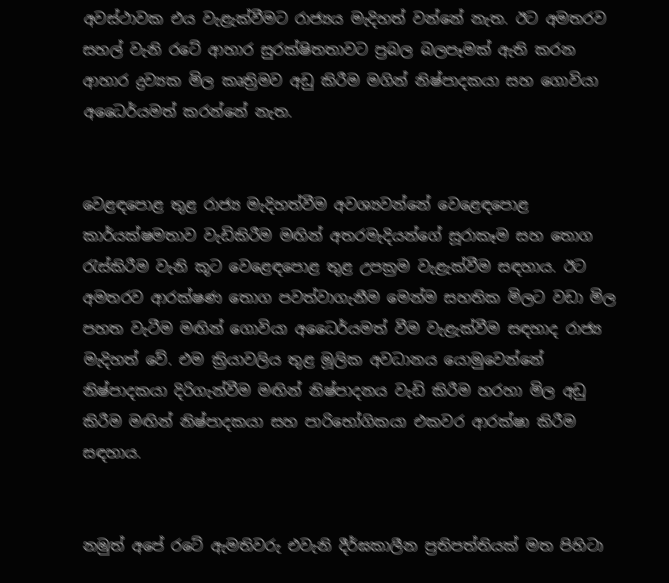අවස්ථාවක එය වැළැක්වීමට රාජ්‍යය මැදිහත් වන්නේ නැත. ඊට අමතරව සහල් වැනි රටේ ආහාර සුරක්ෂිතතාවට ප්‍රබල බලපෑමක් ඇති කරන ආහාර ද්‍රව්‍යක මිල කෘත්‍රිමව අඩු කිරීම මගින් නිෂ්පාදකයා සහ ගොවියා අධෛර්යමත් කරන්නේ නැත.


වෙළඳපොළ තුළ රාජ්‍ය මැදිහත්වීම අවශ්‍යවන්නේ වෙළෙඳපොළ කාර්යක්ෂමතාව වැඩිකිරීම මඟින් අතරමැදියන්ගේ සූරාකෑම සහ තොග රැස්කිරීම වැනි කූට වෙළෙඳපොළ තුළ උපක්‍රම වැළැක්වීම සඳහාය. ඊට අමතරව ආරක්ෂණ තොග පවත්වාගැනීම මෙන්ම සහතික මිලට වඩා මිල පහත වැටීම මඟින් ගොවියා අධෛර්යමත් වීම වැළැක්වීම සඳහාද රාජ්‍ය මැදිහත් වේ. එම ක්‍රියාවලිය තුළ මූලික අවධානය යොමුවෙන්නේ නිෂ්පාදකයා දිරිගැන්වීම මඟින් නිෂ්පාදනය වැඩි කිරීම හරහා මිල අඩු කිරීම මඟින් නිෂ්පාදකයා සහ පාරිභෝගිකයා එකවර ආරක්ෂා කිරීම සඳහාය.


නමුත් අපේ රටේ ඇමතිවරු එවැනි දීර්ඝකාලීන ප්‍රතිපත්තියක් මත පිහිටා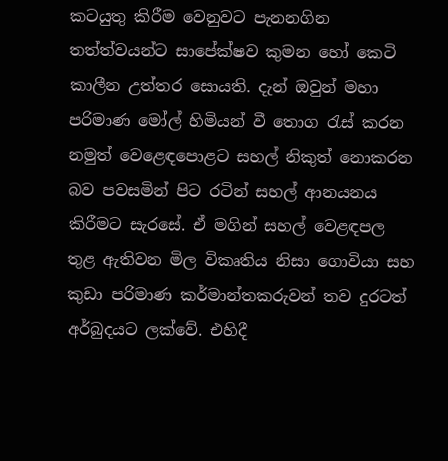කටයුතු කිරීම වෙනුවට පැනනගින තත්ත්වයන්ට සාපේක්ෂව කුමන හෝ කෙටි කාලීන උත්තර සොයති. දැන් ඔවුන් මහා පරිමාණ මෝල් හිමියන් වී තොග රැස් කරන නමුත් වෙළෙඳපොළට සහල් නිකුත් නොකරන බව පවසමින් පිට රටින් සහල් ආනයනය කිරීමට සැරසේ. ඒ මගින් සහල් වෙළඳපල තුළ ඇතිවන මිල විකෘතිය නිසා ගොවියා සහ කුඩා පරිමාණ කර්මාන්තකරුවන් තව දුරටත් අර්බුදයට ලක්වේ. එහිදී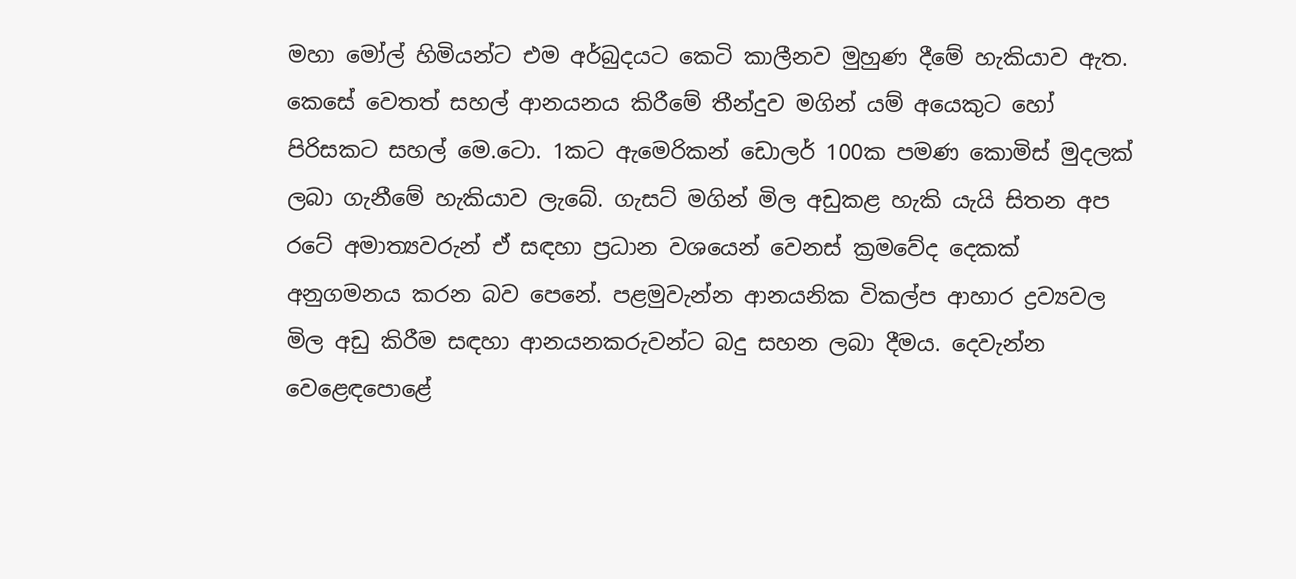මහා මෝල් හිමියන්ට එම අර්බුදයට කෙටි කාලීනව මුහුණ දීමේ හැකියාව ඇත. කෙසේ වෙතත් සහල් ආනයනය කිරීමේ තීන්දුව මගින් යම් අයෙකුට හෝ පිරිසකට සහල් මෙ.ටො. 1කට ඇමෙරිකන් ඩොලර් 100ක පමණ කොමිස් මුදලක් ලබා ගැනීමේ හැකියාව ලැබේ. ගැසට් මගින් මිල අඩුකළ හැකි යැයි සිතන අප රටේ අමාත්‍යවරුන් ඒ සඳහා ප්‍රධාන වශයෙන් වෙනස් ක්‍රමවේද දෙකක් අනුගමනය කරන බව පෙනේ. පළමුවැන්න ආනයනික විකල්ප ආහාර ද්‍රව්‍යවල මිල අඩු කිරීම සඳහා ආනයනකරුවන්ට බදු සහන ලබා දීමය. දෙවැන්න වෙළෙඳපොළේ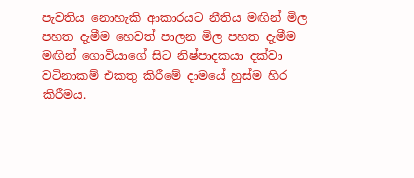පැවතිය නොහැකි ආකාරයට නීතිය මඟින් මිල පහත දැමීම හෙවත් පාලන මිල පහත දැමීම මඟින් ගොවියාගේ සිට නිෂ්පාදකයා දක්වා වටිනාකම් එකතු කිරීමේ දාමයේ හුස්ම හිර කිරීමය.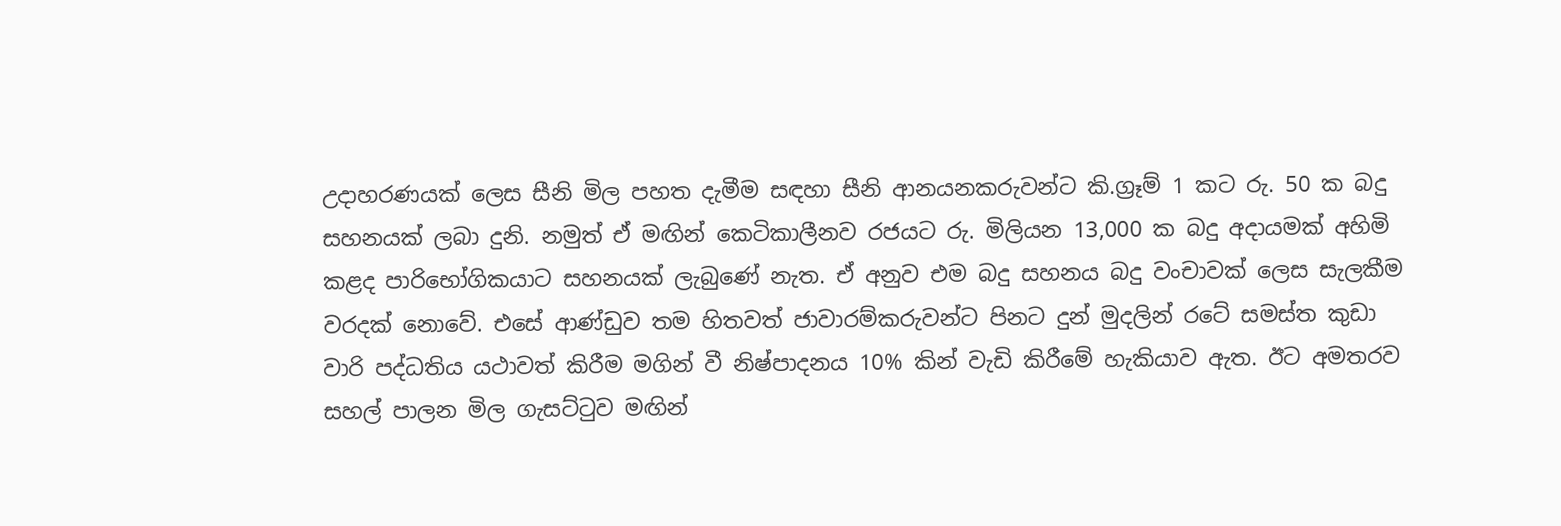උදාහරණයක් ලෙස සීනි මිල පහත දැමීම සඳහා සීනි ආනයනකරුවන්ට කි.ග්‍රෑම් 1 කට රු. 50 ක බදු සහනයක් ලබා දුනි. නමුත් ඒ මඟින් කෙටිකාලීනව රජයට රු. මිලියන 13,000 ක බදු අදායමක් අහිමි කළද පාරිභෝගිකයාට සහනයක් ලැබුණේ නැත. ඒ අනුව එම බදු සහනය බදු වංචාවක් ලෙස සැලකීම වරදක් නොවේ. එසේ ආණ්ඩුව තම හිතවත් ජාවාරම්කරුවන්ට පිනට දුන් මුදලින් රටේ සමස්ත කුඩා වාරි පද්ධතිය යථාවත් කිරීම මගින් වී නිෂ්පාදනය 10% කින් වැඩි කිරීමේ හැකියාව ඇත. ඊට අමතරව සහල් පාලන මිල ගැසට්ටුව මඟින්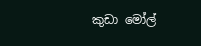කුඩා මෝල්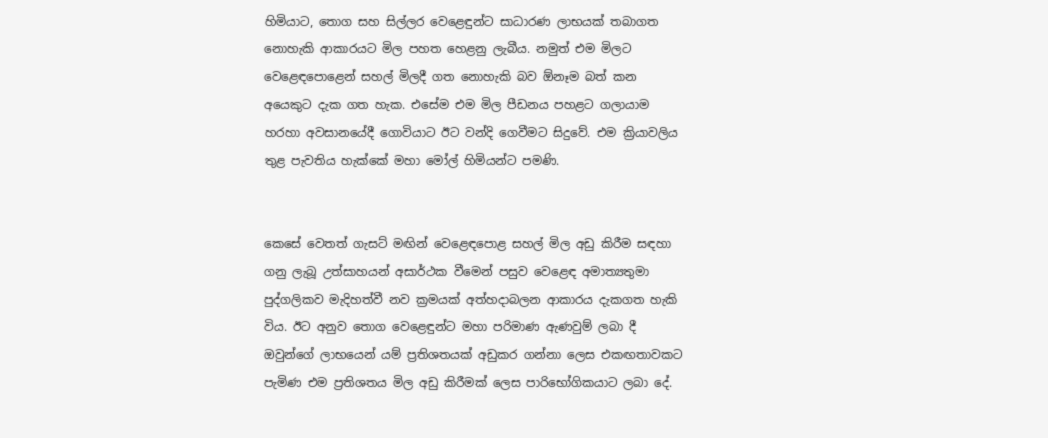හිමියාට, තොග සහ සිල්ලර වෙළෙඳුන්ට සාධාරණ ලාභයක් තබාගත නොහැකි ආකාරයට මිල පහත හෙළනු ලැබීය. නමුත් එම මිලට වෙළෙඳපොළෙන් සහල් මිලදී ගත නොහැකි බව ඕනෑම බත් කන අයෙකුට දැක ගත හැක. එසේම එම මිල පීඩනය පහළට ගලායාම හරහා අවසානයේදී ගොවියාට ඊට වන්දි ගෙවීමට සිදුවේ. එම ක්‍රියාවලිය තුළ පැවතිය හැක්කේ මහා මෝල් හිමියන්ට පමණි.


කෙසේ වෙතත් ගැසට් මඟින් වෙළෙඳපොළ සහල් මිල අඩු කිරීම සඳහා ගනු ලැබූ උත්සාහයන් අසාර්ථක වීමෙන් පසුව වෙළෙඳ අමාත්‍යතුමා පුද්ගලිකව මැදිහත්වී නව ක්‍රමයක් අත්හදාබලන ආකාරය දැකගත හැකි විය. ඊට අනුව තොග වෙළෙඳුන්ට මහා පරිමාණ ඇණවුම් ලබා දී ඔවුන්ගේ ලාභයෙන් යම් ප්‍රතිශතයක් අඩුකර ගන්නා ලෙස එකඟතාවකට පැමිණ එම ප්‍රතිශතය මිල අඩු කිරීමක් ලෙස පාරිභෝගිකයාට ලබා දේ.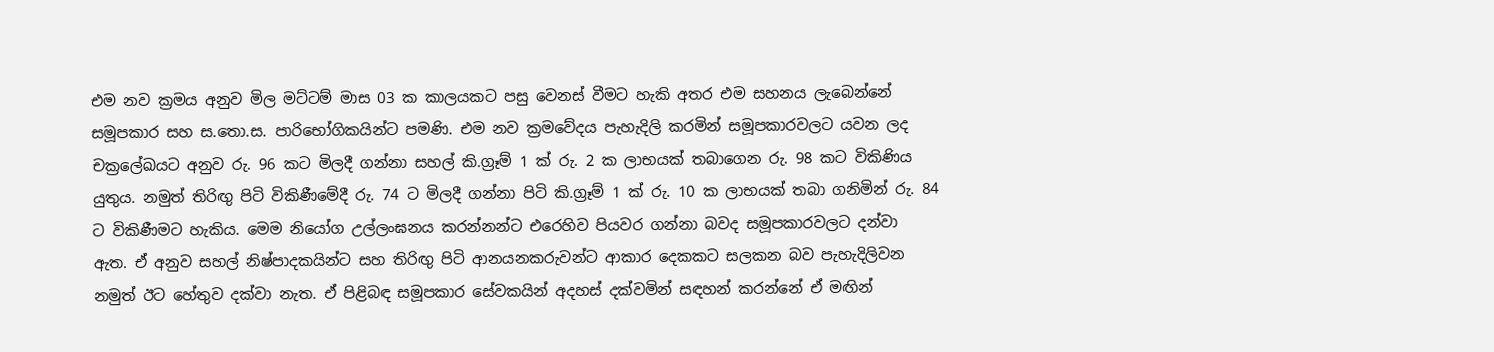එම නව ක්‍රමය අනුව මිල මට්ටම් මාස 03 ක කාලයකට පසු වෙනස් වීමට හැකි අතර එම සහනය ලැබෙන්නේ සමූපකාර සහ ස.තො.ස. පාරිභෝගිකයින්ට පමණි. එම නව ක්‍රමවේදය පැහැදිලි කරමින් සමූපකාරවලට යවන ලද චක්‍රලේඛයට අනුව රු. 96 කට මිලදී ගන්නා සහල් කි.ග්‍රෑම් 1 ක් රු. 2 ක ලාභයක් තබාගෙන රු. 98 කට විකිණිය යුතුය. නමුත් තිරිඟු‍ පිටි විකිණීමේදී රු. 74 ට මිලදී ගන්නා පිටි කි.ග්‍රෑම් 1 ක් රු. 10 ක ලාභයක් තබා ගනිමින් රු. 84 ට විකිණීමට හැකිය. මෙම නියෝග උල්ලංඝනය කරන්නන්ට එරෙහිව පියවර ගන්නා බවද සමූපකාරවලට දන්වා ඇත. ඒ අනුව සහල් නිෂ්පාදකයින්ට සහ තිරිඟු‍ පිටි ආනයනකරුවන්ට ආකාර දෙකකට සලකන බව පැහැදිලිවන නමුත් ඊට හේතුව දක්වා නැත. ඒ පිළිබඳ සමූපකාර සේවකයින් අදහස් දක්වමින් සඳහන් කරන්නේ ඒ මඟින්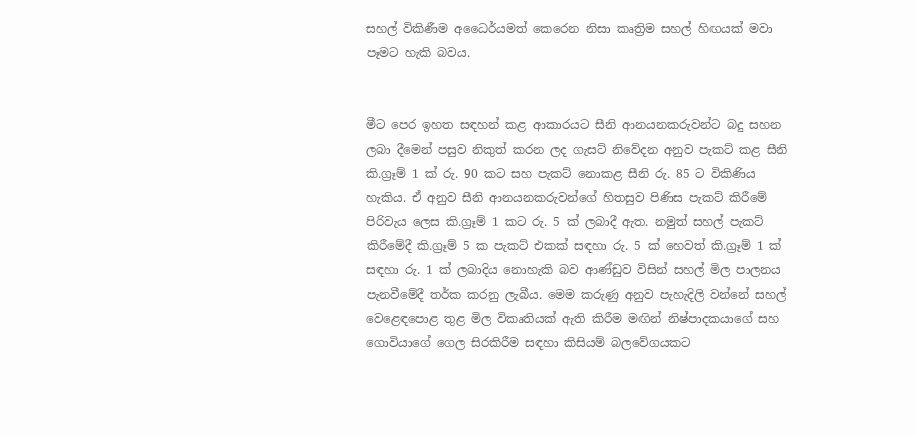සහල් විකිණීම අධෛර්යමත් කෙරෙන නිසා කෘත්‍රිම සහල් හිඟයක් මවා පෑමට හැකි බවය.


මීට පෙර ඉහත සඳහන් කළ ආකාරයට සීනි ආනයනකරුවන්ට බදු සහන ලබා දීමෙන් පසුව නිකුත් කරන ලද ගැසට් නිවේදන අනුව පැකට් කළ සීනි කි.ග්‍රෑම් 1 ක් රු. 90 කට සහ පැකට් නොකළ සීනි රු. 85 ට විකිණිය හැකිය. ඒ අනුව සීනි ආනයනකරුවන්ගේ හිතසුව පිණිස පැකට් කිරීමේ පිරිවැය ලෙස කි.ග්‍රෑම් 1 කට රු. 5 ක් ලබාදී ඇත. නමුත් සහල් පැකට් කිරීමේදී කි.ග්‍රෑම් 5 ක පැකට් එකක් සඳහා රු. 5 ක් හෙවත් කි.ග්‍රෑම් 1 ක් සඳහා රු. 1 ක් ලබාදිය නොහැකි බව ආණ්ඩුව විසින් සහල් මිල පාලනය පැනවීමේදී තර්ක කරනු ලැබීය. මෙම කරුණු අනුව පැහැදිලි වන්නේ සහල් වෙළෙඳපොළ තුළ මිල විකෘතියක් ඇති කිරීම මඟින් නිෂ්පාදකයාගේ සහ ගොවියාගේ ගෙල සිරකිරීම සඳහා කිසියම් බලවේගයකට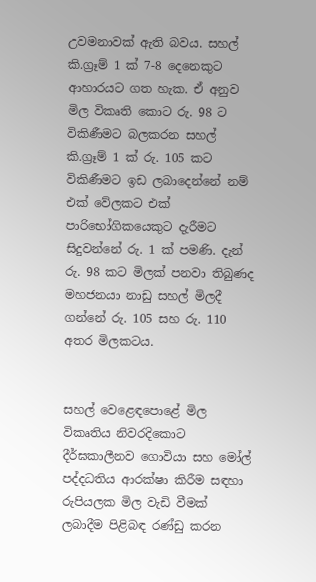උවමනාවක් ඇති බවය. සහල් කි.ග්‍රෑම් 1 ක් 7-8 දෙනෙකුට ආහාරයට ගත හැක. ඒ අනුව මිල විකෘති කොට රු. 98 ට විකිණීමට බලකරන සහල් කි.ග්‍රෑම් 1 ක් රු. 105 කට විකිණීමට ඉඩ ලබාදෙන්නේ නම් එක් වේලකට එක් පාරිභෝගිකයෙකුට දැරීමට සිදුවන්නේ රු. 1 ක් පමණි. දැන් රු. 98 කට මිලක් පනවා තිබුණද මහජනයා නාඩු සහල් මිලදී ගන්නේ රු. 105 සහ රු. 110 අතර මිලකටය.


සහල් වෙළෙඳපොළේ මිල විකෘතිය නිවරදිකොට දීර්ඝකාලීනව ගොවියා සහ මෝල් පද්දධතිය ආරක්ෂා කිරීම සඳහා රුපියලක මිල වැඩි වීමක් ලබාදීම පිළිබඳ රණ්ඩු කරන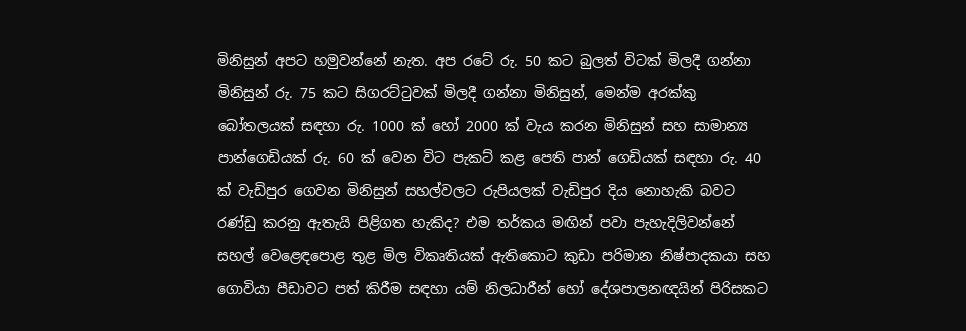මිනිසුන් අපට හමුවන්නේ නැත. අප රටේ රු. 50 කට බුලත් විටක් මිලදී ගන්නා මිනිසුන් රු. 75 කට සිගරට්ටුවක් මිලදී ගන්නා මිනිසුන්, මෙන්ම අරක්කු බෝතලයක් සඳහා රු. 1000 ක් හෝ 2000 ක් වැය කරන මිනිසුන් සහ සාමාන්‍ය පාන්ගෙඩියක් රු. 60 ක් වෙන විට පැකට් කළ පෙති පාන් ගෙඩියක් සඳහා රු. 40 ක් වැඩිපුර ගෙවන මිනිසුන් සහල්වලට රුපියලක් වැඩිපුර දිය නොහැකි බවට රණ්ඩු කරනු ඇතැයි පිළිගත හැකිද? එම තර්කය මඟින් පවා පැහැදිලිවන්නේ සහල් වෙළෙඳපොළ තුළ මිල විකෘතියක් ඇතිකොට කුඩා පරිමාන නිෂ්පාදකයා සහ ගොවියා පීඩාවට පත් කිරීම සඳහා යම් නිලධාරීන් හෝ දේශපාලනඥයින් පිරිසකට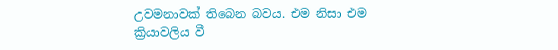උවමනාවක් තිබෙන බවය. එම නිසා එම ක්‍රියාවලිය වී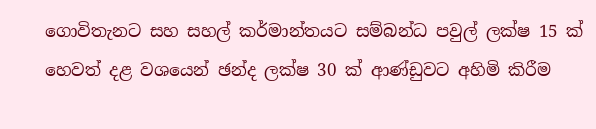ගොවිතැනට සහ සහල් කර්මාන්තයට සම්බන්ධ පවුල් ලක්ෂ 15 ක් හෙවත් දළ වශයෙන් ඡන්ද ලක්ෂ 30 ක් ආණ්ඩුවට අහිමි කිරීම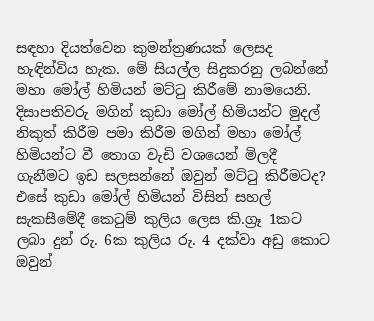සඳහා දියත්වෙන කුමන්ත්‍රණයක් ලෙසද හැඳින්විය හැක. මේ සියල්ල සිදුකරනු ලබන්නේ මහා මෝල් හිමියන් මට්ටු කිරීමේ නාමයෙනි. දිසාපතිවරු මගින් කුඩා මෝල් හිමියන්ට මුදල් නිකුත් කිරීම පමා කිරීම මගින් මහා මෝල් හිමියන්ට වී තොග වැඩි වශයෙන් මිලදී ගැනීමට ඉඩ සලසන්නේ ඔවුන් මට්ටු කිරීමටද? එසේ කුඩා මෝල් හිමියන් විසින් සහල් සැකසීමේදී කෙටුම් කුලිය ලෙස කි.ග්‍රෑ 1කට ලබා දුන් රු. 6ක කුලිය රු. 4 දක්වා අඩු කොට ඔවුන්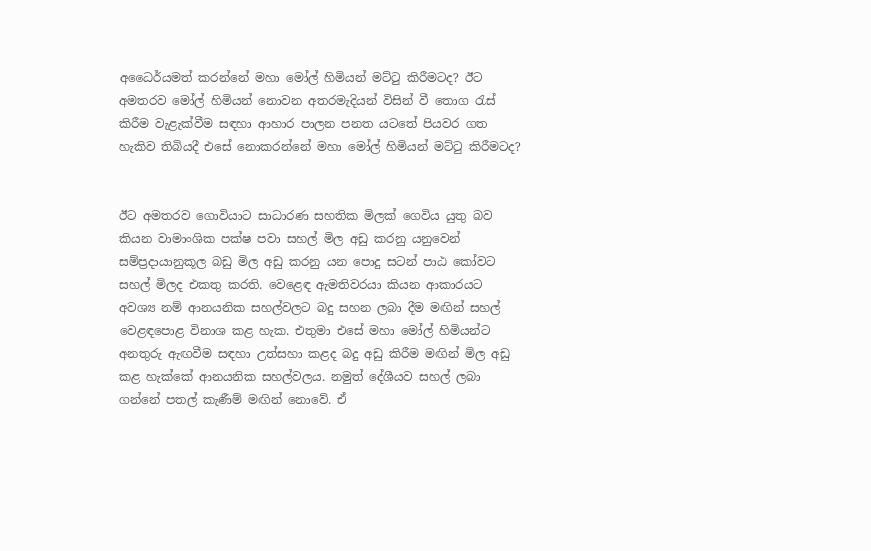අධෛර්යමත් කරන්නේ මහා මෝල් හිමියන් මට්ටු කිරීමටද? ඊට අමතරව මෝල් හිමියන් නොවන අතරමැදියන් විසින් වී තොග රැස් කිරීම වැළැක්වීම සඳහා ආහාර පාලන පනත යටතේ පියවර ගත හැකිව තිබියදී එසේ නොකරන්නේ මහා මෝල් හිමියන් මට්ටු කිරීමටද?


ඊට අමතරව ගොවියාට සාධාරණ සහතික මිලක් ගෙවිය යුතු බව කියන වාමාංශික පක්ෂ පවා සහල් මිල අඩු කරනු යනුවෙන් සම්ප්‍රදායානුකූල බඩු මිල අඩු කරනු යන පොදු සටන් පාඨ කෝවට සහල් මිලද එකතු කරති. වෙළෙඳ ඇමතිවරයා කියන ආකාරයට අවශ්‍ය නම් ආනයනික සහල්වලට බදු සහන ලබා දීම මඟින් සහල් වෙළඳපොළ විනාශ කළ හැක. එතුමා එසේ මහා මෝල් හිමියන්ට අනතුරු ඇඟවීම සඳහා උත්සහා කළද බදු අඩු කිරීම මඟින් මිල අඩු කළ හැක්කේ ආනයනික සහල්වලය. නමුත් දේශීයව සහල් ලබා ගන්නේ පතල් කැණීම් මඟින් නොවේ. ඒ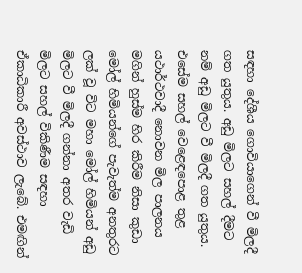සඳහා දේශීය ගොවියාගෙන් වී මිලදී ගත යුතුය. අඩු මිලට සහල් දීමට නම් අඩු මිලට වී මිලදී ගත යුතුය. එසේම සහල් වෙළෙඳපොළ තුළ යථාර්ථවාදී නොවන මිල පාලනය මගින් හුස්ම හිර කිරීම නිසා කුඩා මෝල් හිමියන්ගේ පැවැත්ම අනතුරට ලක් වූ විට මහා මෝල් හිමියන් අඩු මිලට වී මිලදී ගන්නා අතර වැඩි මිලට සහල් විකිණීම සඳහා ඒකාධිකාරී අවස්ථාව ලැබේ. එමඟින්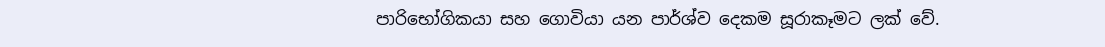පාරිභෝගිකයා සහ ගොවියා යන පාර්ශ්ව දෙකම සූරාකෑමට ලක් වේ.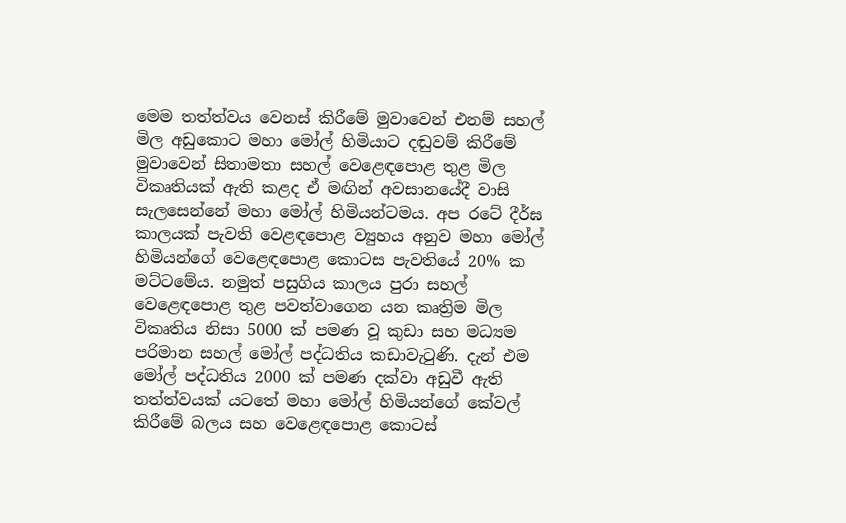මෙම තත්ත්වය වෙනස් කිරීමේ මුවාවෙන් එනම් සහල් මිල අඩුකොට මහා මෝල් හිමියාට දඬුවම් කිරීමේ මුවාවෙන් සිතාමතා සහල් වෙළෙඳපොළ තුළ මිල විකෘතියක් ඇති කළද ඒ මඟින් අවසානයේදී වාසි සැලසෙන්නේ මහා මෝල් හිමියන්ටමය. අප රටේ දීර්ඝ කාලයක් පැවති වෙළඳපොළ ව්‍යුහය අනුව මහා මෝල් හිමියන්ගේ වෙළෙඳපොළ කොටස පැවතියේ 20% ක මට්ටමේය. නමුත් පසුගිය කාලය පුරා සහල් වෙළෙඳපොළ තුළ පවත්වාගෙන යන කෘත්‍රිම මිල විකෘතිය නිසා 5000 ක් පමණ වූ කුඩා සහ මධ්‍යම පරිමාන සහල් මෝල් පද්ධතිය කඩාවැටුණි. දැන් එම මෝල් පද්ධතිය 2000 ක් පමණ දක්වා අඩුවී ඇති තත්ත්වයක් යටතේ මහා මෝල් හිමියන්ගේ කේවල් කිරීමේ බලය සහ වෙළෙඳපොළ කොටස්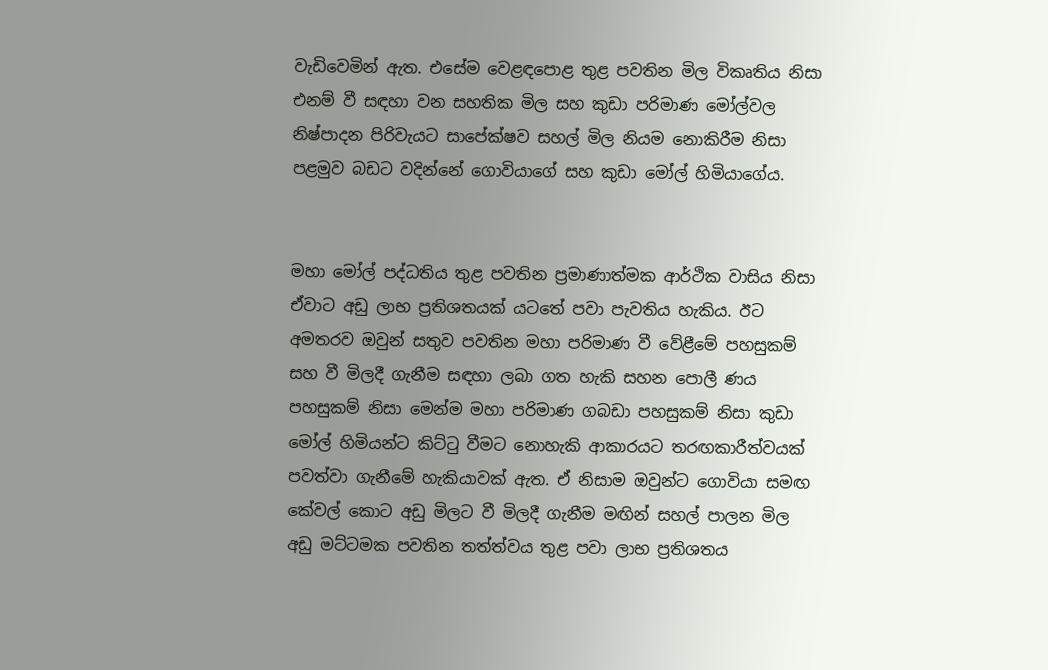වැඩිවෙමින් ඇත. එසේම වෙළඳපොළ තුළ පවතින මිල විකෘතිය නිසා එනම් වී සඳහා වන සහතික මිල සහ කුඩා පරිමාණ මෝල්වල නිෂ්පාදන පිරිවැයට සාපේක්ෂව සහල් මිල නියම නොකිරීම නිසා පළමුව බඩට වදින්නේ ගොවියාගේ සහ කුඩා මෝල් හිමියාගේය.


මහා මෝල් පද්ධතිය තුළ පවතින ප්‍රමාණාත්මක ආර්ථික වාසිය නිසා ඒවාට අඩු ලාභ ප්‍රතිශතයක් යටතේ පවා පැවතිය හැකිය. ඊට අමතරව ඔවුන් සතුව පවතින මහා පරිමාණ වී වේළීමේ පහසුකම් සහ වී මිලදී ගැනීම සඳහා ලබා ගත හැකි සහන පොලී ණය පහසුකම් නිසා මෙන්ම මහා පරිමාණ ගබඩා පහසුකම් නිසා කුඩා මෝල් හිමියන්ට කිට්ටු වීමට නොහැකි ආකාරයට තරඟකාරීත්වයක් පවත්වා ගැනීමේ හැකියාවක් ඇත. ඒ නිසාම ඔවුන්ට ගොවියා සමඟ කේවල් කොට අඩු මිලට වී මිලදී ගැනීම මඟින් සහල් පාලන මිල අඩු මට්ටමක පවතින තත්ත්වය තුළ පවා ලාභ ප්‍රතිශතය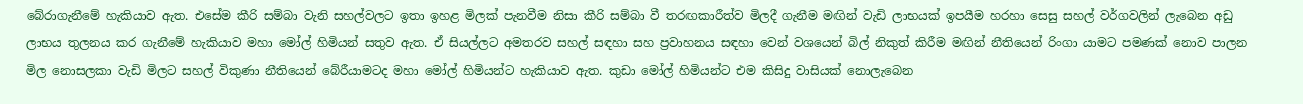බේරාගැනීමේ හැකියාව ඇත. එසේම කීරි සම්බා වැනි සහල්වලට ඉතා ඉහළ මිලක් පැනවීම නිසා කීරි සම්බා වී තරඟකාරීත්ව මිලදී ගැනීම මඟින් වැඩි ලාභයක් ඉපයීම හරහා සෙසු සහල් වර්ගවලින් ලැබෙන අඩු ලාභය තුලනය කර ගැනීමේ හැකියාව මහා මෝල් හිමියන් සතුව ඇත. ඒ සියල්ලට අමතරව සහල් සඳහා සහ ප්‍රවාහනය සඳහා වෙන් වශයෙන් බිල් නිකුත් කිරීම මඟින් නීතියෙන් රිංගා යාමට පමණක් නොව පාලන මිල නොසලකා වැඩි මිලට සහල් විකුණා නීතියෙන් බේරීයාමටද මහා මෝල් හිමියන්ට හැකියාව ඇත. කුඩා මෝල් හිමියන්ට එම කිසිදු වාසියක් නොලැබෙන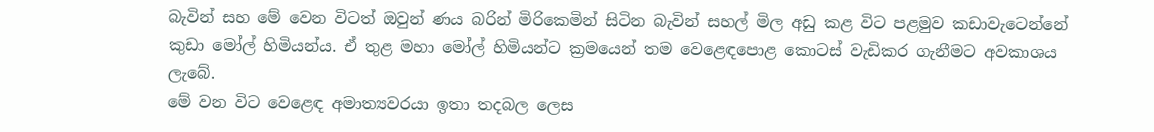බැවින් සහ මේ වෙන විටත් ඔවුන් ණය බරින් මිරිකෙමින් සිටින බැවින් සහල් මිල අඩු කළ විට පළමුව කඩාවැටෙන්නේ කුඩා මෝල් හිමියන්ය. ඒ තුළ මහා මෝල් හිමියන්ට ක්‍රමයෙන් තම වෙළෙඳපොළ කොටස් වැඩිකර ගැනීමට අවකාශය ලැබේ.
මේ වන විට වෙළෙඳ අමාත්‍යවරයා ඉතා තදබල ලෙස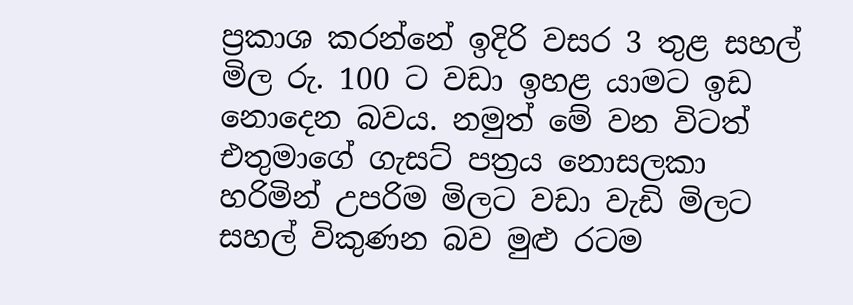ප්‍රකාශ කරන්නේ ඉදිරි වසර 3 තුළ සහල් මිල රු. 100 ට වඩා ඉහළ යාමට ඉඩ නොදෙන බවය. නමුත් මේ වන විටත් එතුමාගේ ගැසට් පත්‍රය නොසලකා හරිමින් උපරිම මිලට වඩා වැඩි මිලට සහල් විකුණන බව මුළු රටම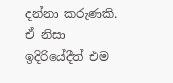දන්නා කරුණකි. ඒ නිසා ඉදිරියේදීත් එම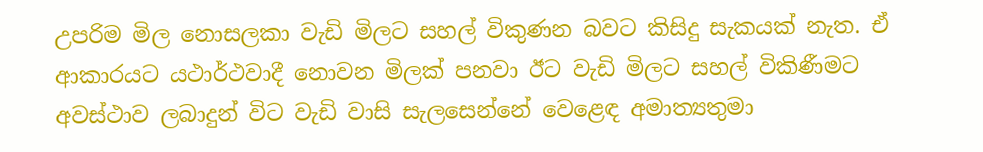උපරිම මිල නොසලකා වැඩි මිලට සහල් විකුණන බවට කිසිදු සැකයක් නැත. ඒ ආකාරයට යථාර්ථවාදී නොවන මිලක් පනවා ඊට වැඩි මිලට සහල් විකිණීමට අවස්ථාව ලබාදුන් විට වැඩි වාසි සැලසෙන්නේ වෙළෙඳ අමාත්‍යතුමා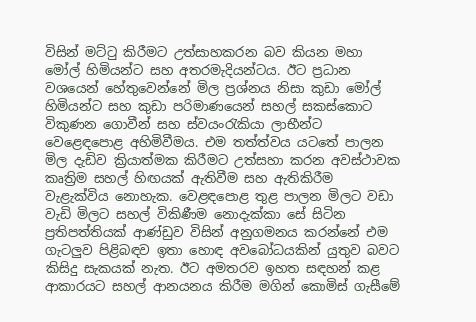විසින් මට්ටු කිරීමට උත්සාහකරන බව කියන මහා මෝල් හිමියන්ට සහ අතරමැදියන්ටය. ඊට ප්‍රධාන වශයෙන් හේතුවෙන්නේ මිල ප්‍රශ්නය නිසා කුඩා මෝල් හිමියන්ට සහ කුඩා පරිමාණයෙන් සහල් සකස්කොට විකුණන ගොවීන් සහ ස්වයංරැකියා ලාභීන්ට වෙළෙඳපොළ අහිමිවීමය. එම තත්ත්වය යටතේ පාලන මිල දැඩිව ක්‍රියාත්මක කිරීමට උත්සහා කරන අවස්ථාවක කෘත්‍රිම සහල් හිඟයක් ඇතිවීම සහ ඇතිකිරීම වැළැක්විය නොහැක. වෙළඳපොළ තුළ පාලන මිලට වඩා වැඩි මිලට සහල් විකිණීම නොදැක්කා සේ සිටින ප්‍රතිපත්තියක් ආණ්ඩුව විසින් අනුගමනය කරන්නේ එම ගැටලුව පිළිබඳව ඉතා හොඳ අවබෝධයකින් යුතුව බවට කිසිදු සැකයක් නැත. ඊට අමතරව ඉහත සඳහන් කළ ආකාරයට සහල් ආනයනය කිරීම මගින් කොමිස් ගැසීමේ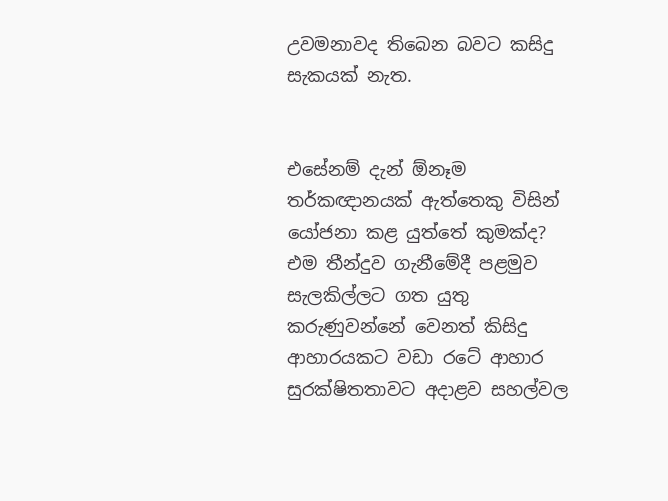උවමනාවද තිබෙන බවට කසිදු සැකයක් නැත.


එසේනම් දැන් ඕනෑම තර්කඥානයක් ඇත්තෙකු විසින් යෝජනා කළ යුත්තේ කුමක්ද? එම තීන්දුව ගැනීමේදී පළමුව සැලකිල්ලට ගත යුතු කරුණුවන්නේ වෙනත් කිසිදු ආහාරයකට වඩා රටේ ආහාර සුරක්ෂිතතාවට අදාළව සහල්වල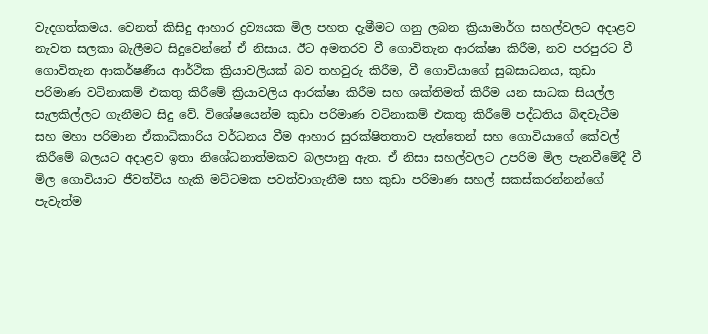වැදගත්කමය. වෙනත් කිසිදු ආහාර ද්‍රව්‍යයක මිල පහත දැමීමට ගනු ලබන ක්‍රියාමාර්ග සහල්වලට අදාළව නැවත සලකා බැලීමට සිදුවෙන්නේ ඒ නිසාය. ඊට අමතරව වී ගොවිතැන ආරක්ෂා කිරීම, නව පරපුරට වී ගොවිතැන ආකර්ෂණීය ආර්ථික ක්‍රියාවලියක් බව තහවුරු කිරීම, වී ගොවියාගේ සුබසාධනය, කුඩා පරිමාණ වටිනාකම් එකතු කිරීමේ ක්‍රියාවලිය ආරක්ෂා කිරීම සහ ශක්තිමත් කිරීම යන සාධක සියල්ල සැලකිල්ලට ගැනීමට සිදු වේ. විශේෂයෙන්ම කුඩා පරිමාණ වටිනාකම් එකතු කිරීමේ පද්ධතිය බිඳවැටීම සහ මහා පරිමාන ඒකාධිකාරිය වර්ධනය වීම ආහාර සුරක්ෂිතතාව පැත්තෙන් සහ ගොවියාගේ කේවල් කිරීමේ බලයට අදාළව ඉතා නිශේධනාත්මකව බලපානු ඇත. ඒ නිසා සහල්වලට උපරිම මිල පැනවීමේදී වී මිල ගොවියාට ජීවත්විය හැකි මට්ටමක පවත්වාගැනීම සහ කුඩා පරිමාණ සහල් සකස්කරන්නන්ගේ පැවැත්ම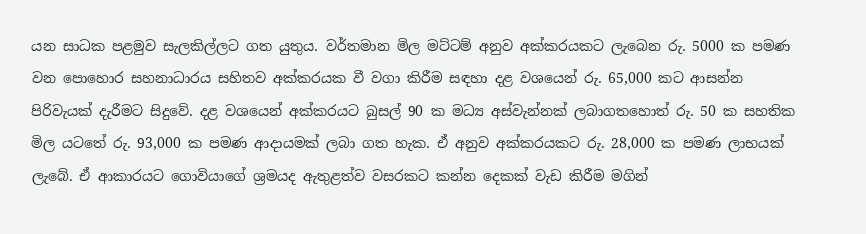යන සාධක පළමුව සැලකිල්ලට ගත යුතුය. වර්තමාන මිල මට්ටම් අනුව අක්කරයකට ලැබෙන රු. 5000 ක පමණ වන පොහොර සහනාධාරය සහිතව අක්කරයක වී වගා කිරීම සඳහා දළ වශයෙන් රු. 65,000 කට ආසන්න පිරිවැයක් දැරීමට සිදුවේ. දළ වශයෙන් අක්කරයට බුසල් 90 ක මධ්‍ය අස්වැන්නක් ලබාගතහොත් රු. 50 ක සහතික මිල යටතේ රු. 93,000 ක පමණ ආදායමක් ලබා ගත හැක. ඒ අනුව අක්කරයකට රු. 28,000 ක පමණ ලාභයක් ලැබේ. ඒ ආකාරයට ගොවියාගේ ශ්‍රමයද ඇතුළත්ව වසරකට කන්න දෙකක් වැඩ කිරීම මගින්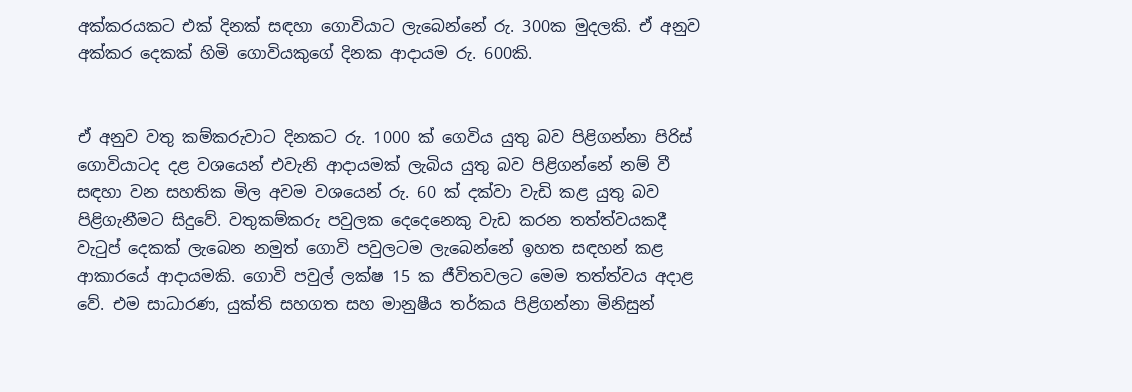අක්කරයකට එක් දිනක් සඳහා ගොවියාට ලැබෙන්නේ රු. 300ක මුදලකි. ඒ අනුව අක්කර දෙකක් හිමි ගොවියකුගේ දිනක ආදායම රු. 600කි.


ඒ අනුව වතු කම්කරුවාට දිනකට රු. 1000 ක් ගෙවිය යුතු බව පිළිගන්නා පිරිස් ගොවියාටද ද‍ළ වශයෙන් එවැනි ආදායමක් ලැබිය යුතු බව පිළිගන්නේ නම් වී සඳහා වන සහතික මිල අවම වශයෙන් රු. 60 ක් දක්වා වැඩි කළ යුතු බව පිළිගැනීමට සිදුවේ. වතුකම්කරු පවුලක දෙදෙනෙකු වැඩ කරන තත්ත්වයකදී වැටුප් දෙකක් ලැබෙන නමුත් ගොවි පවුලටම ලැබෙන්නේ ඉහත සඳහන් කළ ආකාරයේ ආදායමකි. ගොවි පවුල් ලක්ෂ 15 ක ජීවිතවලට මෙම තත්ත්වය අදාළ වේ. එම සාධාරණ, යුක්ති සහගත සහ මානුෂීය තර්කය පිළිගන්නා මිනිසුන්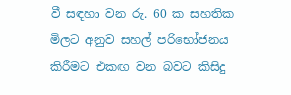වී සඳහා වන රු. 60 ක සහතික මිලට අනුව සහල් පරිභෝජනය කිරීමට එකඟ වන බවට කිසිදු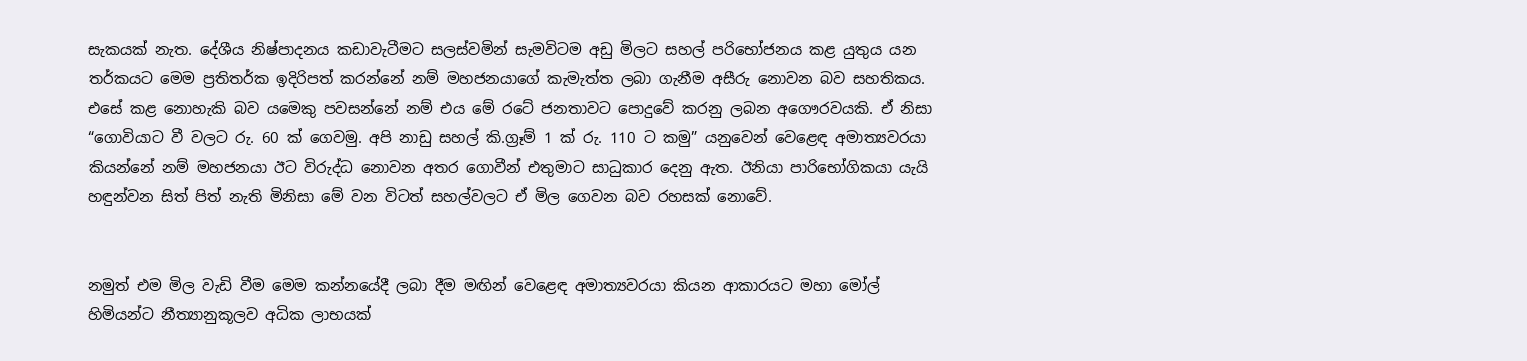සැකයක් නැත. දේශීය නිෂ්පාදනය කඩාවැටීමට සලස්වමින් සැමවිටම අඩු මිලට සහල් පරිභෝජනය කළ යුතුය යන තර්කයට මෙම ප්‍රතිතර්ක ඉදිරිපත් කරන්නේ නම් මහජනයාගේ කැමැත්ත ලබා ගැනීම අසීරු නොවන බව සහතිකය. එසේ කළ නොහැකි බව යමෙකු පවසන්නේ නම් එය මේ රටේ ජනතාවට පොදුවේ කරනු ලබන අගෞරවයකි. ඒ නිසා “ගොවියාට වී වලට රු. 60 ක් ගෙවමු. අපි නාඩු සහල් කි.ග්‍රෑම් 1 ක් රු. 110 ට කමු” යනුවෙන් වෙළෙඳ අමාත්‍යවරයා කියන්නේ නම් මහජනයා ඊට විරුද්ධ නොවන අතර ගොවීන් එතුමාට සාධුකාර දෙනු ඇත. ඊනියා පාරිභෝගිකයා යැයි හඳුන්වන සිත් පිත් නැති මිනිසා මේ වන විටත් සහල්වලට ඒ මිල ගෙවන බව රහසක් නොවේ.


නමුත් එම මිල වැඩි වීම මෙම කන්නයේදී ලබා දීම මඟින් වෙළෙඳ අමාත්‍යවරයා කියන ආකාරයට මහා මෝල් හිමියන්ට නීත්‍යානුකූලව අධික ලාභයක්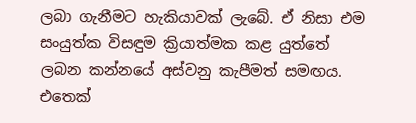ලබා ගැනීමට හැකියාවක් ලැබේ. ඒ නිසා එම සංයුත්ක විසඳුම ක්‍රියාත්මක කළ යුත්තේ ලබන කන්නයේ අස්වනු කැපීමත් සමඟය. එතෙක්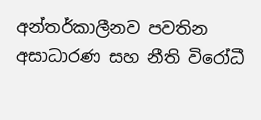අන්තර්කාලීනව පවතින අසාධාරණ සහ නීති විරෝධී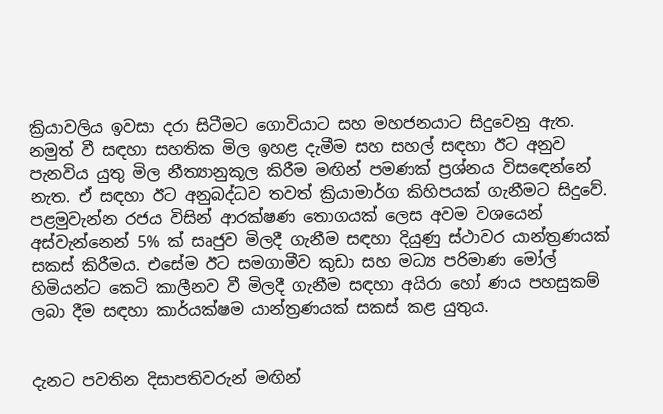ක්‍රියාවලිය ඉවසා දරා සිටීමට ගොවියාට සහ මහජනයාට සිදුවෙනු ඇත. නමුත් වී සඳහා සහතික මිල ඉහළ දැමීම සහ සහල් සඳහා ඊට අනුව පැනවිය යුතු මිල නීත්‍යානුකූල කිරීම මඟින් පමණක් ප්‍රශ්නය විසඳෙන්නේ නැත. ඒ සඳහා ඊට අනුබද්ධව තවත් ක්‍රියාමාර්ග කිහිපයක් ගැනීමට සිදුවේ. පළමුවැන්න රජය විසින් ආරක්ෂණ තොගයක් ලෙස අවම වශයෙන් අස්වැන්නෙන් 5% ක් සෘජුව මිලදී ගැනීම සඳහා දියුණු ස්ථාවර යාන්ත්‍රණයක් සකස් කිරීමය. එසේම ඊට සමගාමීව කුඩා සහ මධ්‍ය පරිමාණ මෝල් හිමියන්ට කෙටි කාලීනව වී මිලදී ගැනීම සඳහා අයිරා හෝ ණය පහසුකම් ලබා දීම සඳහා කාර්යක්ෂම යාන්ත්‍රණයක් සකස් කළ යුතුය.


දැනට පවතින දිසාපතිවරුන් මඟින්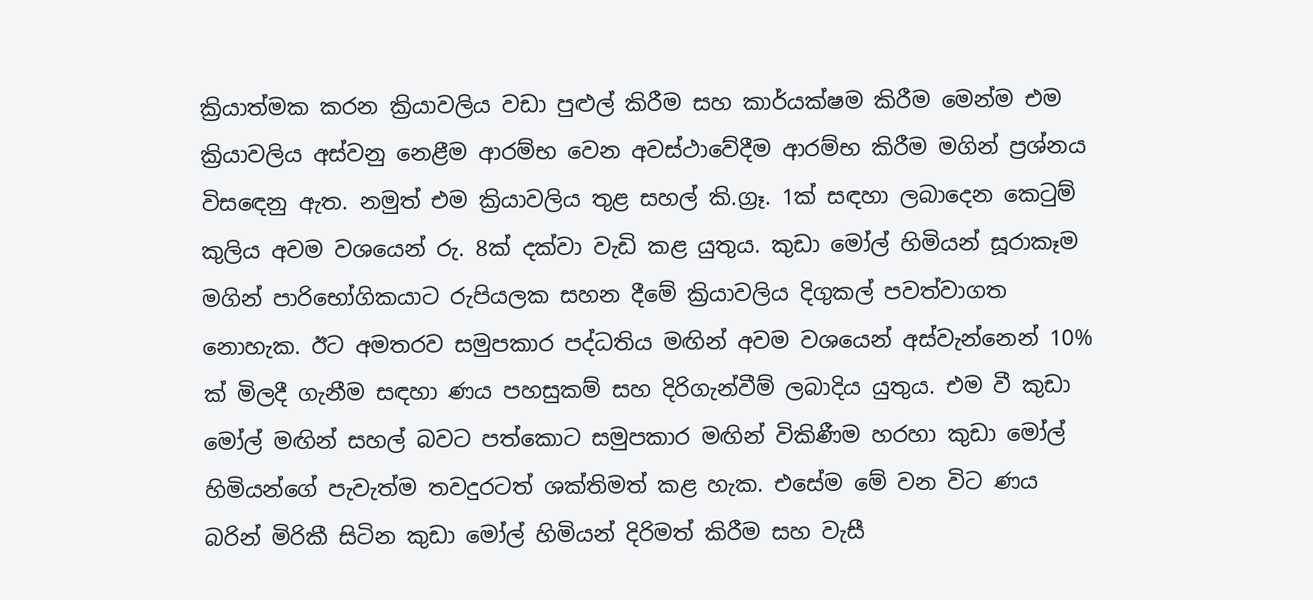ක්‍රියාත්මක කරන ක්‍රියාවලිය වඩා පුළුල් කිරීම සහ කාර්යක්ෂම කිරීම මෙන්ම එම ක්‍රියාවලිය අස්වනු නෙළීම ආරම්භ වෙන අවස්ථාවේදීම ආරම්භ කිරීම මගින් ප්‍රශ්නය විසඳෙනු ඇත. නමුත් එම ක්‍රියාවලිය තුළ සහල් කි.ග්‍රෑ. 1ක් සඳහා ලබාදෙන කෙටුම් කුලිය අවම වශයෙන් රු. 8ක් දක්වා වැඩි කළ යුතුය. කුඩා මෝල් හිමියන් සූරාකෑම මගින් පාරිභෝගිකයාට රුපියලක සහන දීමේ ක්‍රියාවලිය දිගුකල් පවත්වාගත නොහැක. ඊට අමතරව සමුපකාර පද්ධතිය මඟින් අවම වශයෙන් අස්වැන්නෙන් 10% ක් මිලදී ගැනීම සඳහා ණය පහසුකම් සහ දිරිගැන්වීම් ලබාදිය යුතුය. එම වී කුඩා මෝල් මඟින් සහල් බවට පත්කොට සමුපකාර මඟින් විකිණීම හරහා කුඩා මෝල් හිමියන්ගේ පැවැත්ම තවදුරටත් ශක්තිමත් කළ හැක. එසේම මේ වන විට ණය බරින් මිරිකී සිටින කුඩා මෝල් හිමියන් දිරිමත් කිරීම සහ වැසී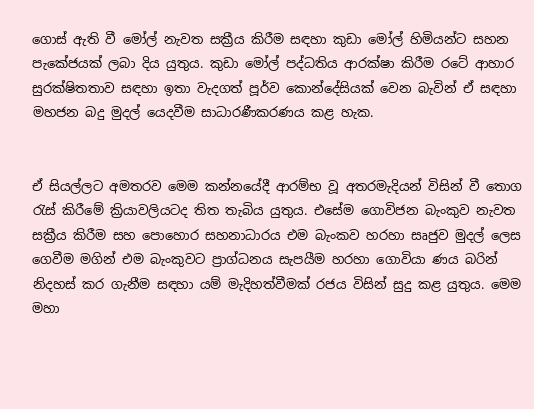ගොස් ඇති වී මෝල් නැවත සක්‍රීය කිරීම සඳහා කුඩා මෝල් හිමියන්ට සහන පැකේජයක් ලබා දිය යුතුය. කුඩා මෝල් පද්ධතිය ආරක්ෂා කිරීම රටේ ආහාර සුරක්ෂිතතාව සඳහා ඉතා වැදගත් පූර්ව කොන්දේසියක් වෙන බැවින් ඒ සඳහා මහජන බදු මුදල් යෙදවීම සාධාරණීකරණය කළ හැක.


ඒ සියල්ලට අමතරව මෙම කන්නයේදී ආරම්භ වූ අතරමැදියන් විසින් වී තොග රැස් කිරීමේ ක්‍රියාවලියටද තිත තැබිය යුතුය. එසේම ගොවිජන බැංකුව නැවත සක්‍රීය කිරීම සහ පොහොර සහනාධාරය එම බැංකව හරහා සෘජුව මුදල් ලෙස ගෙවීම මගින් එම බැංකුවට ප්‍රාග්ධනය සැපයීම හරහා ගොවියා ණය බරින් නිදහස් කර ගැනීම සඳහා යම් මැදිහත්වීමක් රජය විසින් සුදු කළ යුතුය. මෙම මහා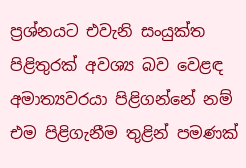ප්‍රශ්නයට එවැනි සංයුක්ත පිළිතුරක් අවශ්‍ය බව වෙළඳ අමාත්‍යවරයා පිළිගන්නේ නම් එම පිළිගැනීම තුළින් පමණක්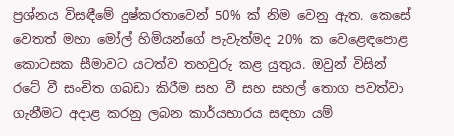ප්‍රශ්නය විසඳීමේ දුෂ්කරතාවෙන් 50% ක් නිම වෙනු ඇත. කෙසේ වෙතත් මහා මෝල් හිමියන්ගේ පැවැත්මද 20% ක වෙළෙඳපොළ කොටසක සීමාවට යටත්ව තහවුරු කළ යුතුය. ඔවුන් විසින් රටේ වී සංචිත ගබඩා කිරීම සහ වී සහ සහල් තොග පවත්වා ගැනීමට අදාළ කරනු ලබන කාර්යභාරය සඳහා යම්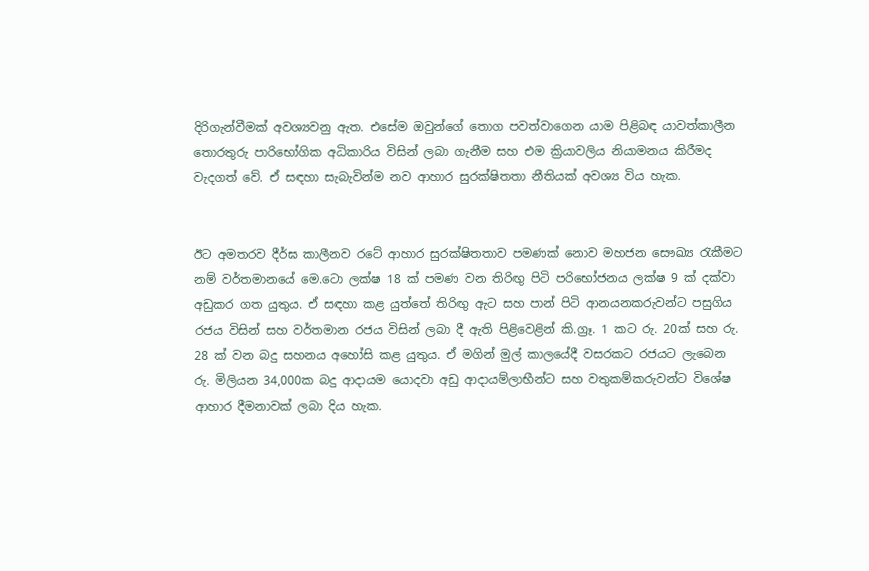දිරිගැන්වීමක් අවශ්‍යවනු ඇත. එසේම ඔවුන්ගේ තොග පවත්වාගෙන යාම පිළිබඳ යාවත්කාලීන තොරතුරු පාරිභෝගික අධිකාරිය විසින් ලබා ගැනීම සහ එම ක්‍රියාවලිය නියාමනය කිරීමද වැදගත් වේ. ඒ සඳහා සැබැවින්ම නව ආහාර සුරක්ෂිතතා නීතියක් අවශ්‍ය විය හැක.


ඊට අමතරව දීර්ඝ කාලීනව රටේ ආහාර සුරක්ෂිතතාව පමණක් නොව මහජන සෞඛ්‍ය රැකීමට නම් වර්තමානයේ මෙ.ටො ලක්ෂ 18 ක් පමණ වන තිරිඟු පිටි පරිභෝජනය ලක්ෂ 9 ක් දක්වා අඩුකර ගත යුතුය. ඒ සඳහා කළ යුත්තේ තිරිඟු‍ ඇට සහ පාන් පිටි ආනයනකරුවන්ට පසුගිය රජය විසින් සහ වර්තමාන රජය විසින් ලබා දී ඇති පිළිවෙළින් කි.ග්‍රෑ. 1 කට රු. 20ක් සහ රු. 28 ක් වන බදු සහනය අහෝසි කළ යුතුය. ඒ මගින් මුල් කාලයේදී වසරකට රජයට ලැබෙන රු. මිලියන 34,000ක බදු ආදායම යොදවා අඩු ආදායම්ලාභීන්ට සහ වතුකම්කරුවන්ට විශේෂ ආහාර දීමනාවක් ලබා දිය හැක.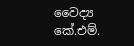වෛද්‍ය කේ.එම්.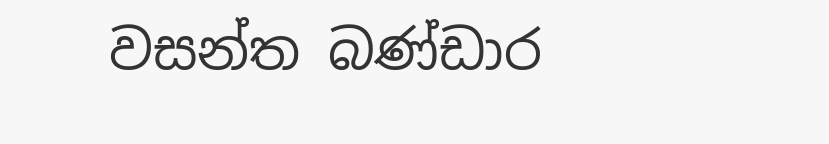වසන්ත බණ්ඩාර